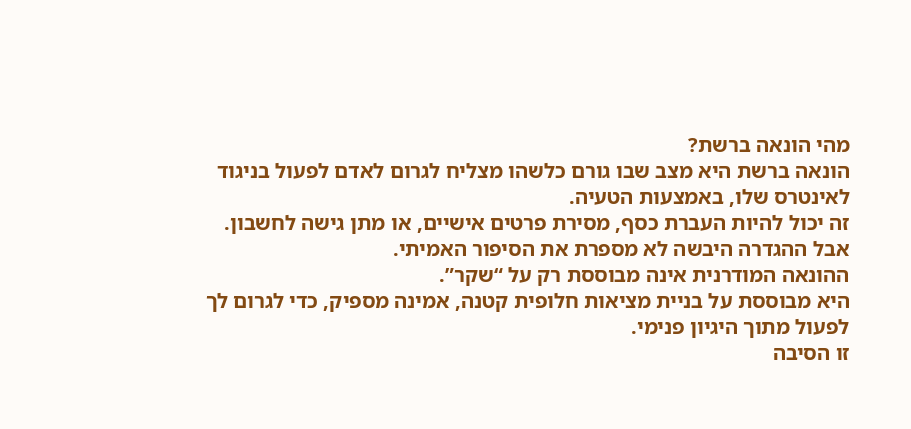מהי הונאה ברשת?
הונאה ברשת היא מצב שבו גורם כלשהו מצליח לגרום לאדם לפעול בניגוד לאינטרס שלו, באמצעות הטעיה.
זה יכול להיות העברת כסף, מסירת פרטים אישיים, או מתן גישה לחשבון.
אבל ההגדרה היבשה לא מספרת את הסיפור האמיתי.
ההונאה המודרנית אינה מבוססת רק על “שקר”.
היא מבוססת על בניית מציאות חלופית קטנה, אמינה מספיק, כדי לגרום לך לפעול מתוך היגיון פנימי.
זו הסיבה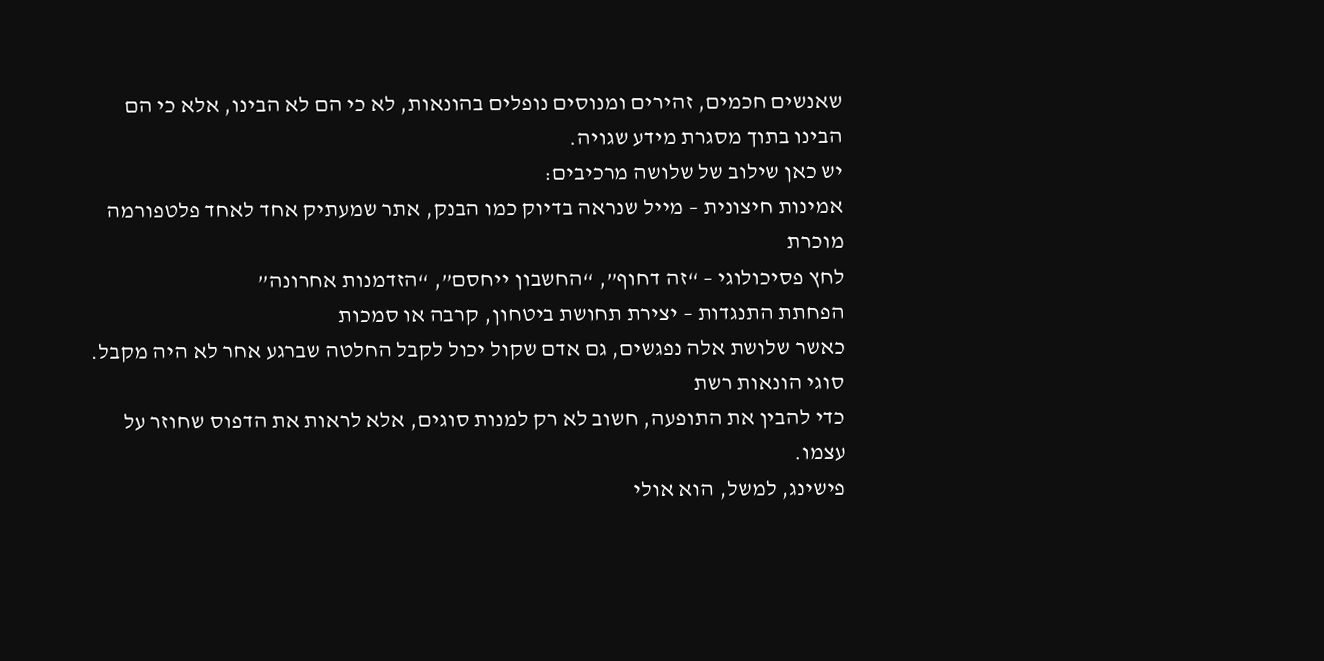שאנשים חכמים, זהירים ומנוסים נופלים בהונאות, לא כי הם לא הבינו, אלא כי הם הבינו בתוך מסגרת מידע שגויה.
יש כאן שילוב של שלושה מרכיבים:
אמינות חיצונית – מייל שנראה בדיוק כמו הבנק, אתר שמעתיק אחד לאחד פלטפורמה מוכרת
לחץ פסיכולוגי – “זה דחוף”, “החשבון ייחסם”, “הזדמנות אחרונה”
הפחתת התנגדות – יצירת תחושת ביטחון, קרבה או סמכות
כאשר שלושת אלה נפגשים, גם אדם שקול יכול לקבל החלטה שברגע אחר לא היה מקבל.
סוגי הונאות רשת
כדי להבין את התופעה, חשוב לא רק למנות סוגים, אלא לראות את הדפוס שחוזר על עצמו.
פישינג, למשל, הוא אולי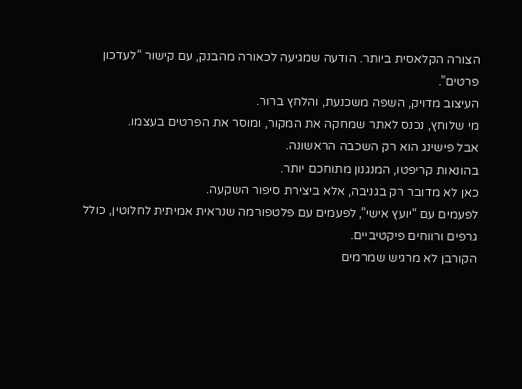הצורה הקלאסית ביותר. הודעה שמגיעה לכאורה מהבנק, עם קישור “לעדכון פרטים”.
העיצוב מדויק, השפה משכנעת, והלחץ ברור.
מי שלוחץ, נכנס לאתר שמחקה את המקור, ומוסר את הפרטים בעצמו.
אבל פישינג הוא רק השכבה הראשונה.
בהונאות קריפטו, המנגנון מתוחכם יותר.
כאן לא מדובר רק בגניבה, אלא ביצירת סיפור השקעה.
לפעמים עם “יועץ אישי”, לפעמים עם פלטפורמה שנראית אמיתית לחלוטין, כולל גרפים ורווחים פיקטיביים.
הקורבן לא מרגיש שמרמים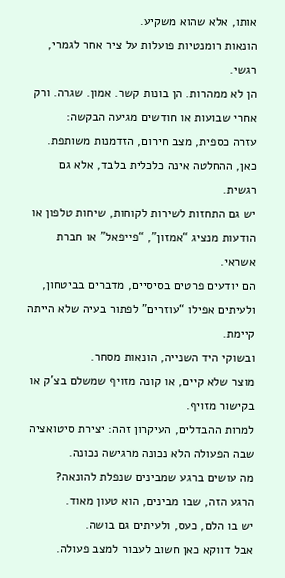אותו, אלא שהוא משקיע.
הונאות רומנטיות פועלות על ציר אחר לגמרי, רגשי.
הן לא ממהרות. הן בונות קשר. אמון. שגרה. ורק אחרי שבועות או חודשים מגיעה הבקשה:
עזרה כספית, מצב חירום, הזדמנות משותפת.
כאן, ההחלטה אינה כלכלית בלבד, אלא גם רגשית.
יש גם התחזות לשירות לקוחות, שיחות טלפון או הודעות מנציג “אמזון”, “פייפאל” או חברת אשראי.
הם יודעים פרטים בסיסיים, מדברים בביטחון, ולעיתים אפילו “עוזרים” לפתור בעיה שלא הייתה קיימת.
ובשוקי היד השנייה, הונאות מסחר.
מוצר שלא קיים, או קונה מזויף שמשלם בצ’ק או בקישור מזויף.
למרות ההבדלים, העיקרון זהה: יצירת סיטואציה שבה הפעולה הלא נכונה מרגישה נכונה.
מה עושים ברגע שמבינים שנפלת להונאה?
הרגע הזה, שבו מבינים, הוא טעון מאוד.
יש בו הלם, כעס, ולעיתים גם בושה.
אבל דווקא כאן חשוב לעבור למצב פעולה.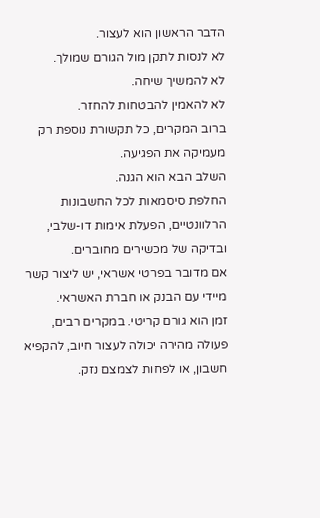הדבר הראשון הוא לעצור.
לא לנסות לתקן מול הגורם שמולך.
לא להמשיך שיחה.
לא להאמין להבטחות להחזר.
ברוב המקרים, כל תקשורת נוספת רק מעמיקה את הפגיעה.
השלב הבא הוא הגנה.
החלפת סיסמאות לכל החשבונות הרלוונטיים, הפעלת אימות דו-שלבי, ובדיקה של מכשירים מחוברים.
אם מדובר בפרטי אשראי, יש ליצור קשר מיידי עם הבנק או חברת האשראי.
זמן הוא גורם קריטי. במקרים רבים, פעולה מהירה יכולה לעצור חיוב, להקפיא חשבון, או לפחות לצמצם נזק.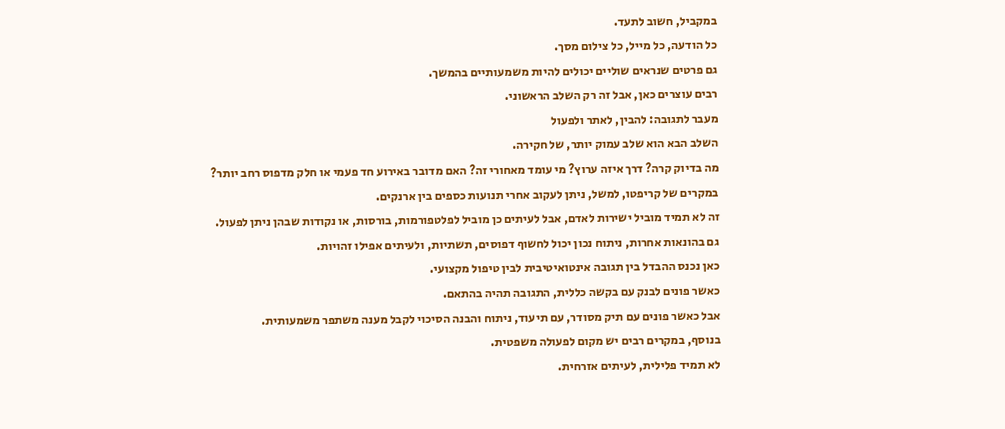במקביל, חשוב לתעד.
כל הודעה, כל מייל, כל צילום מסך.
גם פרטים שנראים שוליים יכולים להיות משמעותיים בהמשך.
רבים עוצרים כאן, אבל זה רק השלב הראשוני.
מעבר לתגובה: להבין, לאתר ולפעול
השלב הבא הוא שלב עמוק יותר, של חקירה.
מה בדיוק קרה? דרך איזה ערוץ? מי עומד מאחורי זה? האם מדובר באירוע חד פעמי או חלק מדפוס רחב יותר?
במקרים של קריפטו, למשל, ניתן לעקוב אחרי תנועות כספים בין ארנקים.
זה לא תמיד מוביל ישירות לאדם, אבל לעיתים כן מוביל לפלטפורמות, בורסות, או נקודות שבהן ניתן לפעול.
גם בהונאות אחרות, ניתוח נכון יכול לחשוף דפוסים, תשתיות, ולעיתים אפילו זהויות.
כאן נכנס ההבדל בין תגובה אינטואיטיבית לבין טיפול מקצועי.
כאשר פונים לבנק עם בקשה כללית, התגובה תהיה בהתאם.
אבל כאשר פונים עם תיק מסודר, עם תיעוד, ניתוח והבנה הסיכוי לקבל מענה משתפר משמעותית.
בנוסף, במקרים רבים יש מקום לפעולה משפטית.
לא תמיד פלילית, לעיתים אזרחית.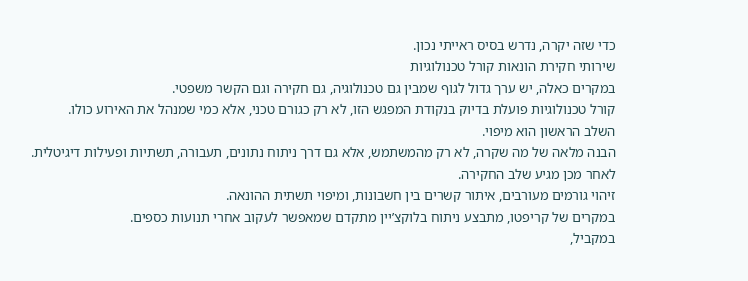כדי שזה יקרה, נדרש בסיס ראייתי נכון.
שירותי חקירת הונאות קורל טכנולוגיות
במקרים כאלה, יש ערך גדול לגוף שמבין גם טכנולוגיה, גם חקירה וגם הקשר משפטי.
קורל טכנולוגיות פועלת בדיוק בנקודת המפגש הזו, לא רק כגורם טכני, אלא כמי שמנהל את האירוע כולו.
השלב הראשון הוא מיפוי.
הבנה מלאה של מה שקרה, לא רק מהמשתמש, אלא גם דרך ניתוח נתונים, תעבורה, תשתיות ופעילות דיגיטלית.
לאחר מכן מגיע שלב החקירה.
זיהוי גורמים מעורבים, איתור קשרים בין חשבונות, ומיפוי תשתית ההונאה.
במקרים של קריפטו, מתבצע ניתוח בלוקצ’יין מתקדם שמאפשר לעקוב אחרי תנועות כספים.
במקביל,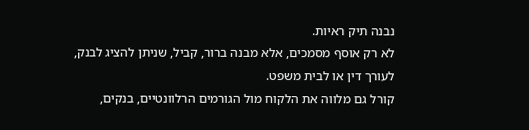נבנה תיק ראיות.
לא רק אוסף מסמכים, אלא מבנה ברור, קביל, שניתן להציג לבנק, לעורך דין או לבית משפט.
קורל גם מלווה את הלקוח מול הגורמים הרלוונטיים, בנקים,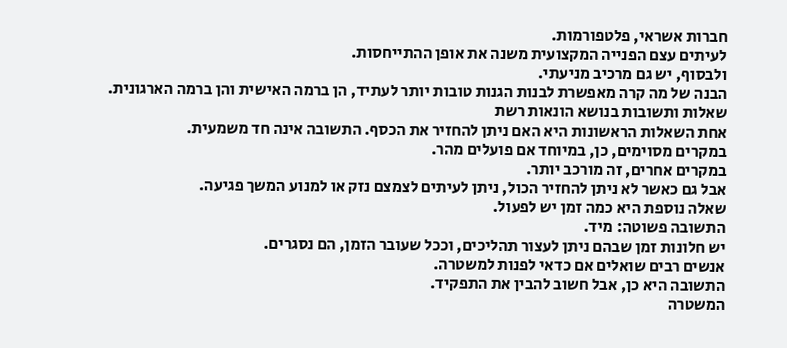חברות אשראי, פלטפורמות.
לעיתים עצם הפנייה המקצועית משנה את אופן ההתייחסות.
ולבסוף, יש גם מרכיב מניעתי.
הבנה של מה קרה מאפשרת לבנות הגנות טובות יותר לעתיד, הן ברמה האישית והן ברמה הארגונית.
שאלות ותשובות בנושא הונאות רשת
אחת השאלות הראשונות היא האם ניתן להחזיר את הכסף. התשובה אינה חד משמעית.
במקרים מסוימים, כן, במיוחד אם פועלים מהר.
במקרים אחרים, זה מורכב יותר.
אבל גם כאשר לא ניתן להחזיר הכול, ניתן לעיתים לצמצם נזק או למנוע המשך פגיעה.
שאלה נוספת היא כמה זמן יש לפעול.
התשובה פשוטה: מיד.
יש חלונות זמן שבהם ניתן לעצור תהליכים, וככל שעובר הזמן, הם נסגרים.
אנשים רבים שואלים אם כדאי לפנות למשטרה.
התשובה היא כן, אבל חשוב להבין את התפקיד.
המשטרה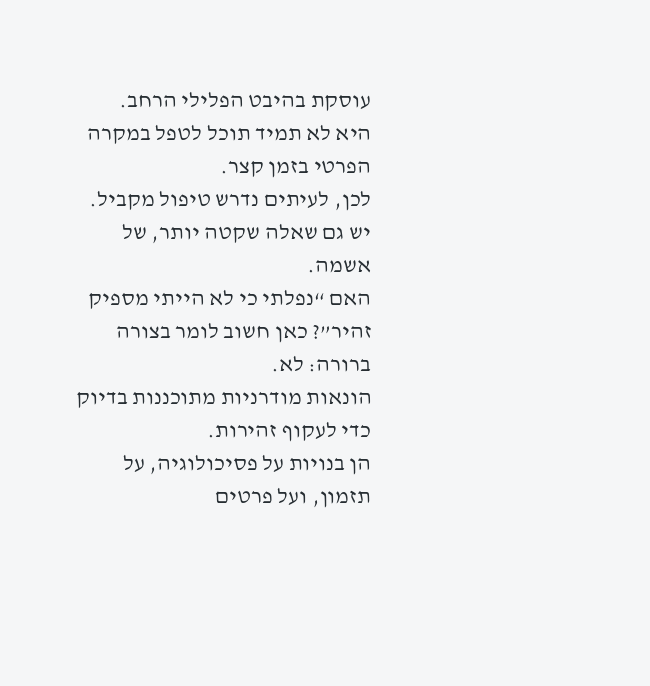עוסקת בהיבט הפלילי הרחב.
היא לא תמיד תוכל לטפל במקרה הפרטי בזמן קצר.
לכן, לעיתים נדרש טיפול מקביל.
יש גם שאלה שקטה יותר, של אשמה.
האם “נפלתי כי לא הייתי מספיק זהיר”? כאן חשוב לומר בצורה ברורה: לא.
הונאות מודרניות מתוכננות בדיוק כדי לעקוף זהירות.
הן בנויות על פסיכולוגיה, על תזמון, ועל פרטים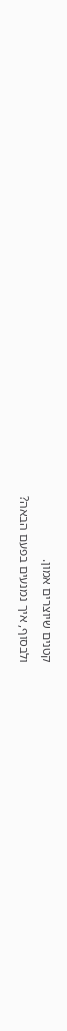קטנים שיוצרים אמון.
ולבסוף, איך נמנעים בפעם הבאה?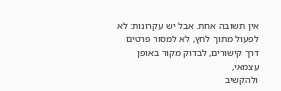אין תשובה אחת. אבל יש עקרונות: לא לפעול מתוך לחץ, לא למסור פרטים דרך קישורים, לבדוק מקור באופן עצמאי,
ולהקשיב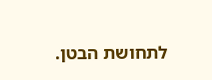לתחושת הבטן.